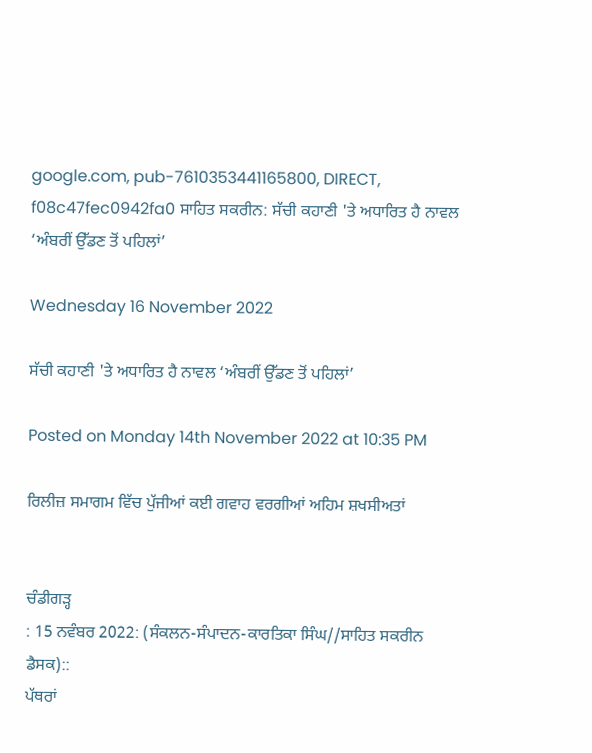google.com, pub-7610353441165800, DIRECT, f08c47fec0942fa0 ਸਾਹਿਤ ਸਕਰੀਨ: ਸੱਚੀ ਕਹਾਣੀ 'ਤੇ ਅਧਾਰਿਤ ਹੈ ਨਾਵਲ ‘ਅੰਬਰੀਂ ਉੱਡਣ ਤੋਂ ਪਹਿਲਾਂ’

Wednesday 16 November 2022

ਸੱਚੀ ਕਹਾਣੀ 'ਤੇ ਅਧਾਰਿਤ ਹੈ ਨਾਵਲ ‘ਅੰਬਰੀਂ ਉੱਡਣ ਤੋਂ ਪਹਿਲਾਂ’

Posted on Monday 14th November 2022 at 10:35 PM

ਰਿਲੀਜ਼ ਸਮਾਗਮ ਵਿੱਚ ਪੁੱਜੀਆਂ ਕਈ ਗਵਾਹ ਵਰਗੀਆਂ ਅਹਿਮ ਸ਼ਖਸੀਅਤਾਂ


ਚੰਡੀਗੜ੍ਹ
: 15 ਨਵੰਬਰ 2022: (ਸੰਕਲਨ-ਸੰਪਾਦਨ-ਕਾਰਤਿਕਾ ਸਿੰਘ//ਸਾਹਿਤ ਸਕਰੀਨ ਡੈਸਕ)::
ਪੱਥਰਾਂ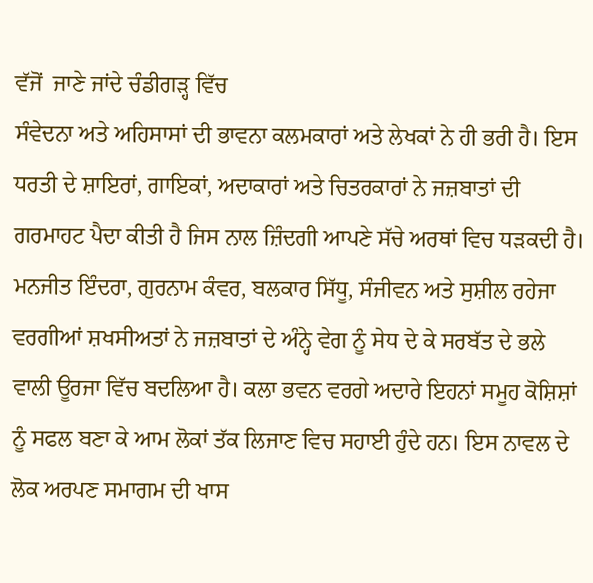ਵੱਜੋਂ  ਜਾਣੇ ਜਾਂਦੇ ਚੰਡੀਗੜ੍ਹ ਵਿੱਚ
ਸੰਵੇਦਨਾ ਅਤੇ ਅਹਿਸਾਸਾਂ ਦੀ ਭਾਵਨਾ ਕਲਮਕਾਰਾਂ ਅਤੇ ਲੇਖਕਾਂ ਨੇ ਹੀ ਭਰੀ ਹੈ। ਇਸ ਧਰਤੀ ਦੇ ਸ਼ਾਇਰਾਂ, ਗਾਇਕਾਂ, ਅਦਾਕਾਰਾਂ ਅਤੇ ਚਿਤਰਕਾਰਾਂ ਨੇ ਜਜ਼ਬਾਤਾਂ ਦੀ ਗਰਮਾਹਟ ਪੈਦਾ ਕੀਤੀ ਹੈ ਜਿਸ ਨਾਲ ਜ਼ਿੰਦਗੀ ਆਪਣੇ ਸੱਚੇ ਅਰਥਾਂ ਵਿਚ ਧੜਕਦੀ ਹੈ। ਮਨਜੀਤ ਇੰਦਰਾ, ਗੁਰਨਾਮ ਕੰਵਰ, ਬਲਕਾਰ ਸਿੱਧੂ, ਸੰਜੀਵਨ ਅਤੇ ਸੁਸ਼ੀਲ ਰਹੇਜਾ ਵਰਗੀਆਂ ਸ਼ਖਸੀਅਤਾਂ ਨੇ ਜਜ਼ਬਾਤਾਂ ਦੇ ਅੰਨ੍ਹੇ ਵੇਗ ਨੂੰ ਸੇਧ ਦੇ ਕੇ ਸਰਬੱਤ ਦੇ ਭਲੇ ਵਾਲੀ ਊਰਜਾ ਵਿੱਚ ਬਦਲਿਆ ਹੈ। ਕਲਾ ਭਵਨ ਵਰਗੇ ਅਦਾਰੇ ਇਹਨਾਂ ਸਮੂਹ ਕੋਸ਼ਿਸ਼ਾਂ ਨੂੰ ਸਫਲ ਬਣਾ ਕੇ ਆਮ ਲੋਕਾਂ ਤੱਕ ਲਿਜਾਣ ਵਿਚ ਸਹਾਈ ਹੁੰਦੇ ਹਨ। ਇਸ ਨਾਵਲ ਦੇ ਲੋਕ ਅਰਪਣ ਸਮਾਗਮ ਦੀ ਖਾਸ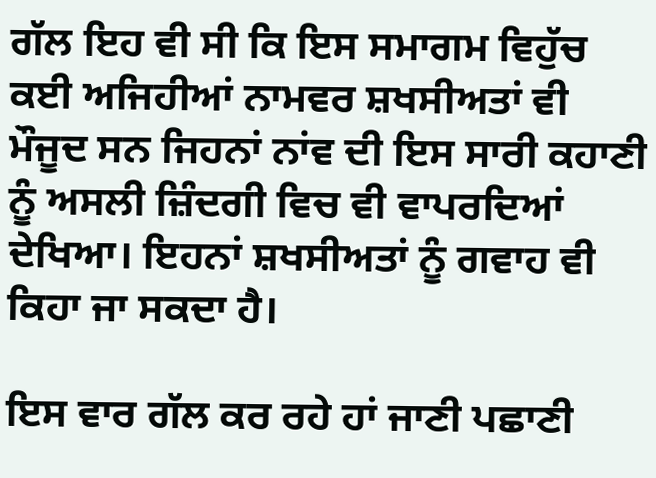ਗੱਲ ਇਹ ਵੀ ਸੀ ਕਿ ਇਸ ਸਮਾਗਮ ਵਿਹੁੱਚ ਕਈ ਅਜਿਹੀਆਂ ਨਾਮਵਰ ਸ਼ਖਸੀਅਤਾਂ ਵੀ ਮੌਜੂਦ ਸਨ ਜਿਹਨਾਂ ਨਾਂਵ ਦੀ ਇਸ ਸਾਰੀ ਕਹਾਣੀ ਨੂੰ ਅਸਲੀ ਜ਼ਿੰਦਗੀ ਵਿਚ ਵੀ ਵਾਪਰਦਿਆਂ ਦੇਖਿਆ। ਇਹਨਾਂ ਸ਼ਖਸੀਅਤਾਂ ਨੂੰ ਗਵਾਹ ਵੀ ਕਿਹਾ ਜਾ ਸਕਦਾ ਹੈ।

ਇਸ ਵਾਰ ਗੱਲ ਕਰ ਰਹੇ ਹਾਂ ਜਾਣੀ ਪਛਾਣੀ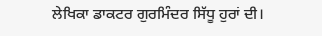ਲੇਖਿਕਾ ਡਾਕਟਰ ਗੁਰਮਿੰਦਰ ਸਿੱਧੂ ਹੁਰਾਂ ਦੀ।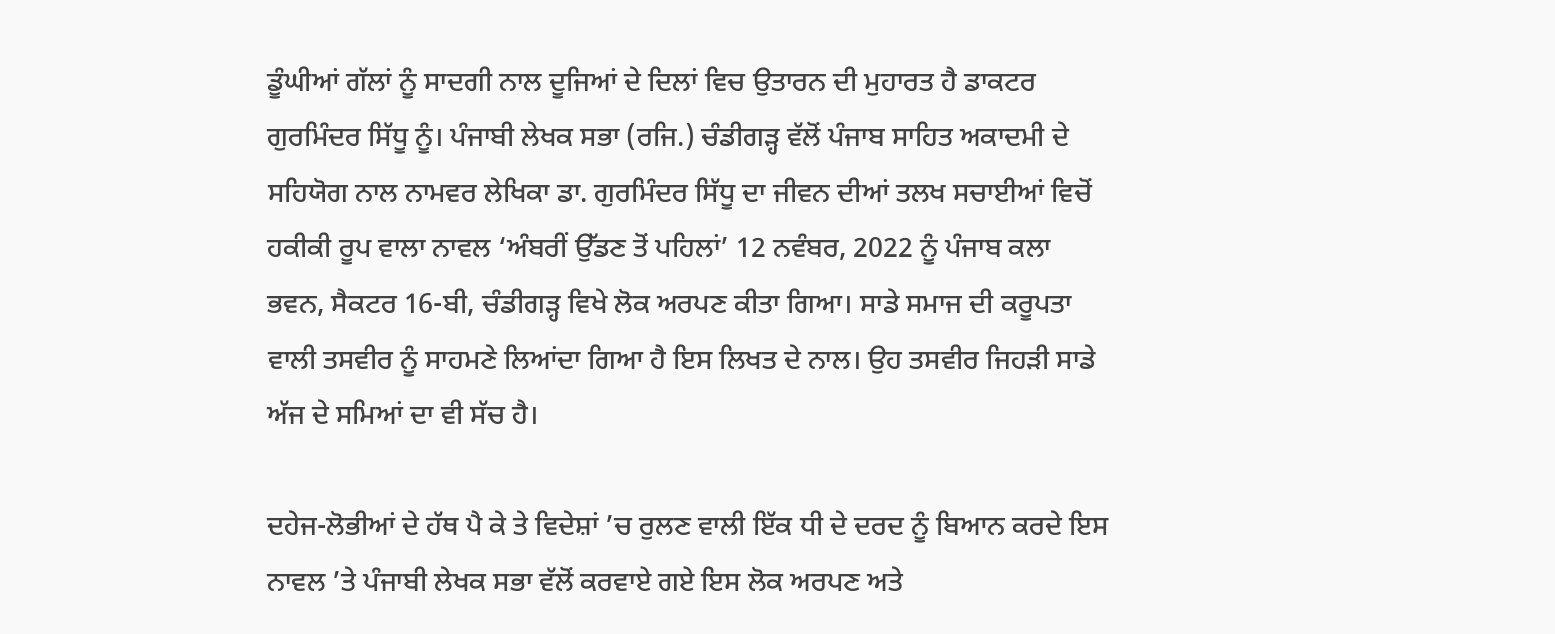ਡੂੰਘੀਆਂ ਗੱਲਾਂ ਨੂੰ ਸਾਦਗੀ ਨਾਲ ਦੂਜਿਆਂ ਦੇ ਦਿਲਾਂ ਵਿਚ ਉਤਾਰਨ ਦੀ ਮੁਹਾਰਤ ਹੈ ਡਾਕਟਰ ਗੁਰਮਿੰਦਰ ਸਿੱਧੂ ਨੂੰ। ਪੰਜਾਬੀ ਲੇਖਕ ਸਭਾ (ਰਜਿ.) ਚੰਡੀਗੜ੍ਹ ਵੱਲੋਂ ਪੰਜਾਬ ਸਾਹਿਤ ਅਕਾਦਮੀ ਦੇ ਸਹਿਯੋਗ ਨਾਲ ਨਾਮਵਰ ਲੇਖਿਕਾ ਡਾ. ਗੁਰਮਿੰਦਰ ਸਿੱਧੂ ਦਾ ਜੀਵਨ ਦੀਆਂ ਤਲਖ ਸਚਾਈਆਂ ਵਿਚੋਂ ਹਕੀਕੀ ਰੂਪ ਵਾਲਾ ਨਾਵਲ ‘ਅੰਬਰੀਂ ਉੱਡਣ ਤੋਂ ਪਹਿਲਾਂ’ 12 ਨਵੰਬਰ, 2022 ਨੂੰ ਪੰਜਾਬ ਕਲਾ ਭਵਨ, ਸੈਕਟਰ 16-ਬੀ, ਚੰਡੀਗੜ੍ਹ ਵਿਖੇ ਲੋਕ ਅਰਪਣ ਕੀਤਾ ਗਿਆ। ਸਾਡੇ ਸਮਾਜ ਦੀ ਕਰੂਪਤਾ ਵਾਲੀ ਤਸਵੀਰ ਨੂੰ ਸਾਹਮਣੇ ਲਿਆਂਦਾ ਗਿਆ ਹੈ ਇਸ ਲਿਖਤ ਦੇ ਨਾਲ। ਉਹ ਤਸਵੀਰ ਜਿਹੜੀ ਸਾਡੇ ਅੱਜ ਦੇ ਸਮਿਆਂ ਦਾ ਵੀ ਸੱਚ ਹੈ।

ਦਹੇਜ-ਲੋਭੀਆਂ ਦੇ ਹੱਥ ਪੈ ਕੇ ਤੇ ਵਿਦੇਸ਼ਾਂ ’ਚ ਰੁਲਣ ਵਾਲੀ ਇੱਕ ਧੀ ਦੇ ਦਰਦ ਨੂੰ ਬਿਆਨ ਕਰਦੇ ਇਸ ਨਾਵਲ ’ਤੇ ਪੰਜਾਬੀ ਲੇਖਕ ਸਭਾ ਵੱਲੋਂ ਕਰਵਾਏ ਗਏ ਇਸ ਲੋਕ ਅਰਪਣ ਅਤੇ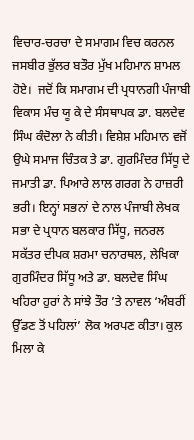ਵਿਚਾਰ-ਚਰਚਾ ਦੇ ਸਮਾਗਮ ਵਿਚ ਕਰਨਲ ਜਸਬੀਰ ਭੁੱਲਰ ਬਤੌਰ ਮੁੱਖ ਮਹਿਮਾਨ ਸ਼ਾਮਲ ਹੋਏ।  ਜਦੋਂ ਕਿ ਸਮਾਗਮ ਦੀ ਪ੍ਰਧਾਨਗੀ ਪੰਜਾਬੀ ਵਿਕਾਸ ਮੰਚ ਯੂ ਕੇ ਦੇ ਸੰਸਥਾਪਕ ਡਾ. ਬਲਦੇਵ ਸਿੰਘ ਕੰਦੋਲਾ ਨੇ ਕੀਤੀ। ਵਿਸ਼ੇਸ਼ ਮਹਿਮਾਨ ਵਜੋਂ ਉਘੇ ਸਮਾਜ ਚਿੰਤਕ ਤੇ ਡਾ. ਗੁਰਮਿੰਦਰ ਸਿੱਧੂ ਦੇ ਜਮਾਤੀ ਡਾ. ਪਿਆਰੇ ਲਾਲ ਗਰਗ ਨੇ ਹਾਜ਼ਰੀ  ਭਰੀ। ਇਨ੍ਹਾਂ ਸਭਨਾਂ ਦੇ ਨਾਲ ਪੰਜਾਬੀ ਲੇਖਕ ਸਭਾ ਦੇ ਪ੍ਰਧਾਨ ਬਲਕਾਰ ਸਿੱਧੂ, ਜਨਰਲ ਸਕੱਤਰ ਦੀਪਕ ਸ਼ਰਮਾ ਚਨਾਰਥਲ, ਲੇਖਿਕਾ ਗੁਰਮਿੰਦਰ ਸਿੱਧੂ ਅਤੇ ਡਾ. ਬਲਦੇਵ ਸਿੰਘ ਖਹਿਰਾ ਹੁਰਾਂ ਨੇ ਸਾਂਝੇ ਤੌਰ ’ਤੇ ਨਾਵਲ ‘ਅੰਬਰੀਂ ਉੱਡਣ ਤੋਂ ਪਹਿਲਾਂ’ ਲੋਕ ਅਰਪਣ ਕੀਤਾ। ਕੁਲ ਮਿਲਾ ਕੇ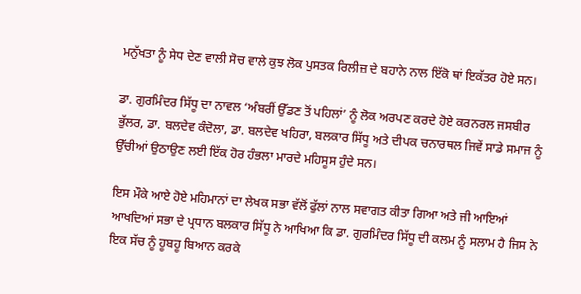ਮਨੁੱਖਤਾ ਨੂੰ ਸੇਧ ਦੇਣ ਵਾਲੀ ਸੋਚ ਵਾਲੇ ਕੁਝ ਲੋਕ ਪੁਸਤਕ ਰਿਲੀਜ਼ ਦੇ ਬਹਾਨੇ ਨਾਲ ਇੱਕੋ ਥਾਂ ਇਕੱਤਰ ਹੋਏ ਸਨ।

ਡਾ. ਗੁਰਮਿੰਦਰ ਸਿੱਧੂ ਦਾ ਨਾਵਲ ‘ਅੰਬਰੀਂ ਉੱਡਣ ਤੋਂ ਪਹਿਲਾਂ’ ਨੂੰ ਲੋਕ ਅਰਪਣ ਕਰਦੇ ਹੋਏ ਕਰਨਰਲ ਜਸਬੀਰ ਭੁੱਲਰ, ਡਾ. ਬਲਦੇਵ ਕੰਦੋਲਾ, ਡਾ. ਬਲਦੇਵ ਖਹਿਰਾ, ਬਲਕਾਰ ਸਿੱਧੂ ਅਤੇ ਦੀਪਕ ਚਨਾਰਥਲ ਜਿਵੇਂ ਸਾਡੇ ਸਮਾਜ ਨੂੰ ਉੱਚੀਆਂ ਉਠਾਉਣ ਲਈ ਇੱਕ ਹੋਰ ਹੰਭਲਾ ਮਾਰਦੇ ਮਹਿਸੂਸ ਹੁੰਦੇ ਸਨ।

ਇਸ ਮੌਕੇ ਆਏ ਹੋਏ ਮਹਿਮਾਨਾਂ ਦਾ ਲੇਖਕ ਸਭਾ ਵੱਲੋਂ ਫੁੱਲਾਂ ਨਾਲ ਸਵਾਗਤ ਕੀਤਾ ਗਿਆ ਅਤੇ ਜੀ ਆਇਆਂ ਆਖਦਿਆਂ ਸਭਾ ਦੇ ਪ੍ਰਧਾਨ ਬਲਕਾਰ ਸਿੱਧੂ ਨੇ ਆਖਿਆ ਕਿ ਡਾ. ਗੁਰਮਿੰਦਰ ਸਿੱਧੂ ਦੀ ਕਲਮ ਨੂੰ ਸਲਾਮ ਹੈ ਜਿਸ ਨੇ ਇਕ ਸੱਚ ਨੂੰ ਹੂਬਹੂ ਬਿਆਨ ਕਰਕੇ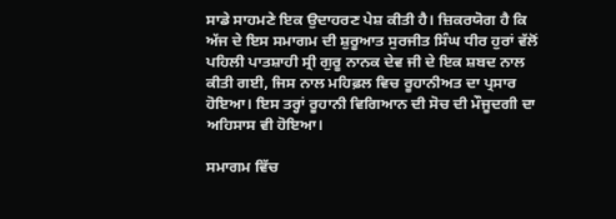ਸਾਡੇ ਸਾਹਮਣੇ ਇਕ ਉਦਾਹਰਣ ਪੇਸ਼ ਕੀਤੀ ਹੈ। ਜ਼ਿਕਰਯੋਗ ਹੈ ਕਿ ਅੱਜ ਦੇ ਇਸ ਸਮਾਗਮ ਦੀ ਸ਼ੁਰੂਆਤ ਸੁਰਜੀਤ ਸਿੰਘ ਧੀਰ ਹੁਰਾਂ ਵੱਲੋਂ ਪਹਿਲੀ ਪਾਤਸ਼ਾਹੀ ਸ੍ਰੀ ਗੁਰੂ ਨਾਨਕ ਦੇਵ ਜੀ ਦੇ ਇਕ ਸ਼ਬਦ ਨਾਲ ਕੀਤੀ ਗਈ, ਜਿਸ ਨਾਲ ਮਹਿਫ਼ਲ ਵਿਚ ਰੂਹਾਨੀਅਤ ਦਾ ਪ੍ਰਸਾਰ ਹੋਇਆ। ਇਸ ਤਰ੍ਹਾਂ ਰੂਹਾਨੀ ਵਿਗਿਆਨ ਦੀ ਸੋਚ ਦੀ ਮੌਜੂਦਗੀ ਦਾ ਅਹਿਸਾਸ ਵੀ ਹੋਇਆ।

ਸਮਾਗਮ ਵਿੱਚ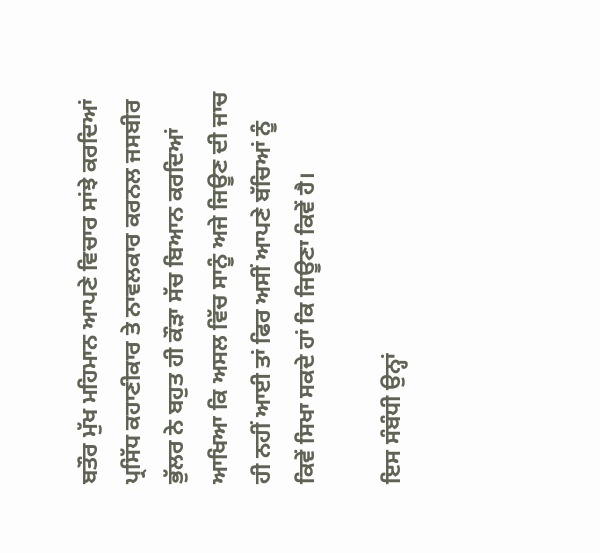ਬਤੌਰ ਮੁੱਖ ਮਹਿਮਾਨ ਆਪਣੇ ਵਿਚਾਰ ਸਾਂਝੇ ਕਰਦਿਆਂ ਪ੍ਰਸਿੱਧ ਕਹਾਣੀਕਾਰ ਤੇ ਨਾਵਲਕਾਰ ਕਰਨਲ ਜਸਬੀਰ ਭੁੱਲਰ ਨੇ ਬਹੁਤ ਹੀ ਕੌੜਾ ਸੱਚ ਬਿਆਨ ਕਰਦਿਆਂ ਆਖਿਆ ਕਿ ਅਸਲ ਵਿੱਚ ਸਾਨੂੰ ਅਜੇ ਜਿਊਣ ਦੀ ਜਾਚ ਹੀ ਨਹੀਂ ਆਈ ਤਾਂ ਫਿਰ ਅਸੀਂ ਆਪਣੇ ਬੱਚਿਆਂ ਨੂੰ ਕਿਵੇਂ ਸਿਖਾ ਸਕਦੇ ਹਾਂ ਕਿ ਜਿਊਣਾ ਕਿਵੇਂ ਹੈ।

ਇਸ ਸੰਬੰਧੀ ਉਨ੍ਹਾਂ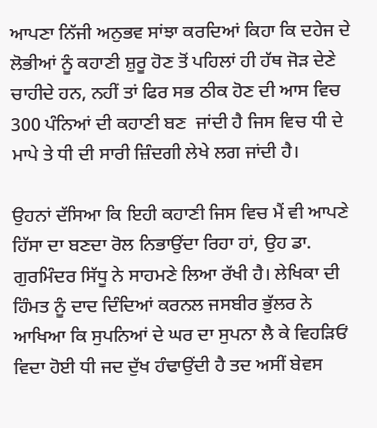ਆਪਣਾ ਨਿੱਜੀ ਅਨੁਭਵ ਸਾਂਝਾ ਕਰਦਿਆਂ ਕਿਹਾ ਕਿ ਦਹੇਜ ਦੇ ਲੋਭੀਆਂ ਨੂੰ ਕਹਾਣੀ ਸ਼ੁਰੂ ਹੋਣ ਤੋਂ ਪਹਿਲਾਂ ਹੀ ਹੱਥ ਜੋੜ ਦੇਣੇ ਚਾਹੀਦੇ ਹਨ, ਨਹੀਂ ਤਾਂ ਫਿਰ ਸਭ ਠੀਕ ਹੋਣ ਦੀ ਆਸ ਵਿਚ 300 ਪੰਨਿਆਂ ਦੀ ਕਹਾਣੀ ਬਣ  ਜਾਂਦੀ ਹੈ ਜਿਸ ਵਿਚ ਧੀ ਦੇ ਮਾਪੇ ਤੇ ਧੀ ਦੀ ਸਾਰੀ ਜ਼ਿੰਦਗੀ ਲੇਖੇ ਲਗ ਜਾਂਦੀ ਹੈ।

ਉਹਨਾਂ ਦੱਸਿਆ ਕਿ ਇਹੀ ਕਹਾਣੀ ਜਿਸ ਵਿਚ ਮੈਂ ਵੀ ਆਪਣੇ ਹਿੱਸਾ ਦਾ ਬਣਦਾ ਰੋਲ ਨਿਭਾਉਂਦਾ ਰਿਹਾ ਹਾਂ, ਉਹ ਡਾ. ਗੁਰਮਿੰਦਰ ਸਿੱਧੂ ਨੇ ਸਾਹਮਣੇ ਲਿਆ ਰੱਖੀ ਹੈ। ਲੇਖਿਕਾ ਦੀ ਹਿੰਮਤ ਨੂੰ ਦਾਦ ਦਿੰਦਿਆਂ ਕਰਨਲ ਜਸਬੀਰ ਭੁੱਲਰ ਨੇ ਆਖਿਆ ਕਿ ਸੁਪਨਿਆਂ ਦੇ ਘਰ ਦਾ ਸੁਪਨਾ ਲੈ ਕੇ ਵਿਹੜਿਓਂ ਵਿਦਾ ਹੋਈ ਧੀ ਜਦ ਦੁੱਖ ਹੰਢਾਉਂਦੀ ਹੈ ਤਦ ਅਸੀਂ ਬੇਵਸ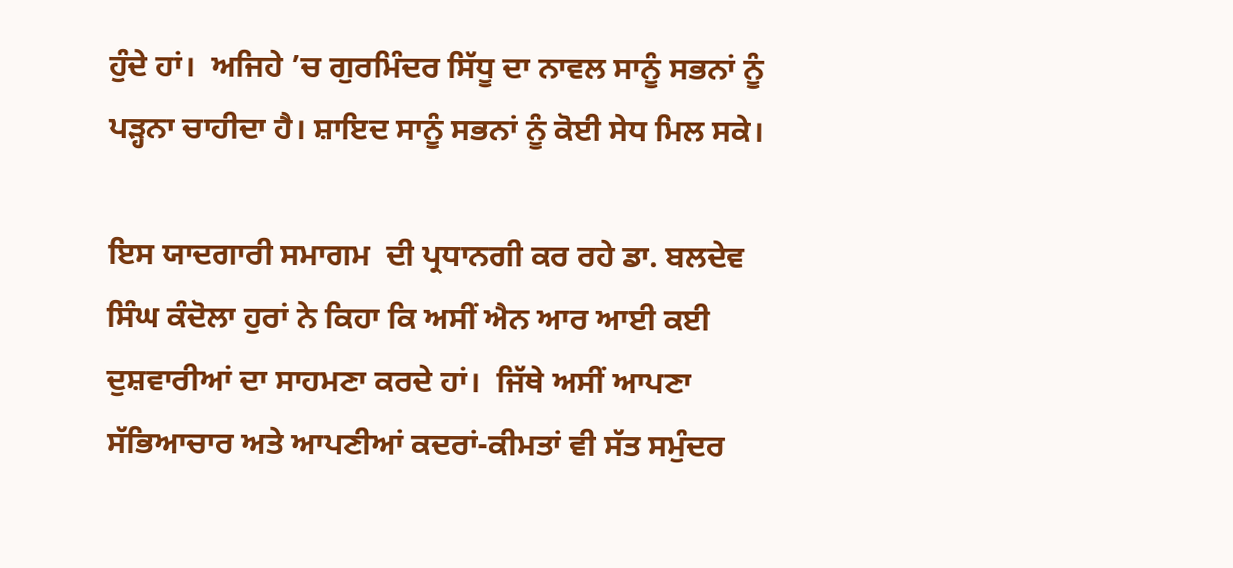ਹੁੰਦੇ ਹਾਂ।  ਅਜਿਹੇ ’ਚ ਗੁਰਮਿੰਦਰ ਸਿੱਧੂ ਦਾ ਨਾਵਲ ਸਾਨੂੰ ਸਭਨਾਂ ਨੂੰ ਪੜ੍ਹਨਾ ਚਾਹੀਦਾ ਹੈ। ਸ਼ਾਇਦ ਸਾਨੂੰ ਸਭਨਾਂ ਨੂੰ ਕੋਈ ਸੇਧ ਮਿਲ ਸਕੇ।

ਇਸ ਯਾਦਗਾਰੀ ਸਮਾਗਮ  ਦੀ ਪ੍ਰਧਾਨਗੀ ਕਰ ਰਹੇ ਡਾ. ਬਲਦੇਵ ਸਿੰਘ ਕੰਦੋਲਾ ਹੁਰਾਂ ਨੇ ਕਿਹਾ ਕਿ ਅਸੀਂ ਐਨ ਆਰ ਆਈ ਕਈ ਦੁਸ਼ਵਾਰੀਆਂ ਦਾ ਸਾਹਮਣਾ ਕਰਦੇ ਹਾਂ।  ਜਿੱਥੇ ਅਸੀਂ ਆਪਣਾ ਸੱਭਿਆਚਾਰ ਅਤੇ ਆਪਣੀਆਂ ਕਦਰਾਂ-ਕੀਮਤਾਂ ਵੀ ਸੱਤ ਸਮੁੰਦਰ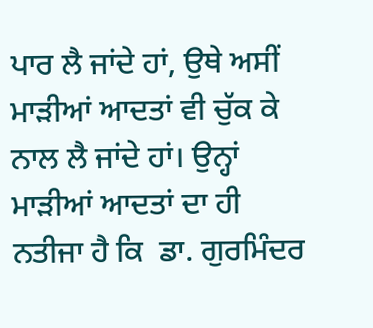ਪਾਰ ਲੈ ਜਾਂਦੇ ਹਾਂ, ਉਥੇ ਅਸੀਂ ਮਾੜੀਆਂ ਆਦਤਾਂ ਵੀ ਚੁੱਕ ਕੇ ਨਾਲ ਲੈ ਜਾਂਦੇ ਹਾਂ। ਉਨ੍ਹਾਂ ਮਾੜੀਆਂ ਆਦਤਾਂ ਦਾ ਹੀ ਨਤੀਜਾ ਹੈ ਕਿ  ਡਾ. ਗੁਰਮਿੰਦਰ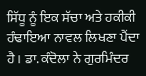ਸਿੱਧੂ ਨੂੰ ਇਕ ਸੱਚਾ ਅਤੇ ਹਕੀਕੀ ਹੰਢਾਇਆ ਨਾਵਲ ਲਿਖਣਾ ਪੈਂਦਾ ਹੈ। ਡਾ. ਕੰਦੋਲਾ ਨੇ ਗੁਰਮਿੰਦਰ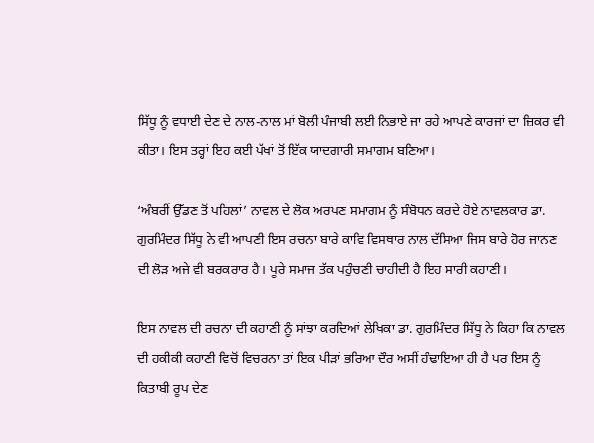ਸਿੱਧੂ ਨੂੰ ਵਧਾਈ ਦੇਣ ਦੇ ਨਾਲ-ਨਾਲ ਮਾਂ ਬੋਲੀ ਪੰਜਾਬੀ ਲਈ ਨਿਭਾਏ ਜਾ ਰਹੇ ਆਪਣੇ ਕਾਰਜਾਂ ਦਾ ਜ਼ਿਕਰ ਵੀ ਕੀਤਾ। ਇਸ ਤਰ੍ਹਾਂ ਇਹ ਕਈ ਪੱਖਾਂ ਤੋਂ ਇੱਕ ਯਾਦਗਾਰੀ ਸਮਾਗਮ ਬਣਿਆ।

‘ਅੰਬਰੀਂ ਉੱਡਣ ਤੋਂ ਪਹਿਲਾਂ’ ਨਾਵਲ ਦੇ ਲੋਕ ਅਰਪਣ ਸਮਾਗਮ ਨੂੰ ਸੰਬੋਧਨ ਕਰਦੇ ਹੋਏ ਨਾਵਲਕਾਰ ਡਾ. ਗੁਰਮਿੰਦਰ ਸਿੱਧੂ ਨੇ ਵੀ ਆਪਣੀ ਇਸ ਰਚਨਾ ਬਾਰੇ ਕਾਵਿ ਵਿਸਥਾਰ ਨਾਲ ਦੱਸਿਆ ਜਿਸ ਬਾਰੇ ਹੋਰ ਜਾਨਣ ਦੀ ਲੋੜ ਅਜੇ ਵੀ ਬਰਕਰਾਰ ਹੈ। ਪੂਰੇ ਸਮਾਜ ਤੱਕ ਪਹੁੰਚਣੀ ਚਾਹੀਦੀ ਹੈ ਇਹ ਸਾਰੀ ਕਹਾਣੀ।

ਇਸ ਨਾਵਲ ਦੀ ਰਚਨਾ ਦੀ ਕਹਾਣੀ ਨੂੰ ਸਾਂਝਾ ਕਰਦਿਆਂ ਲੇਖਿਕਾ ਡਾ. ਗੁਰਮਿੰਦਰ ਸਿੱਧੂ ਨੇ ਕਿਹਾ ਕਿ ਨਾਵਲ ਦੀ ਹਕੀਕੀ ਕਹਾਣੀ ਵਿਚੋਂ ਵਿਚਰਨਾ ਤਾਂ ਇਕ ਪੀੜਾਂ ਭਰਿਆ ਦੌਰ ਅਸੀਂ ਹੰਢਾਇਆ ਹੀ ਹੈ ਪਰ ਇਸ ਨੂੰ ਕਿਤਾਬੀ ਰੂਪ ਦੇਣ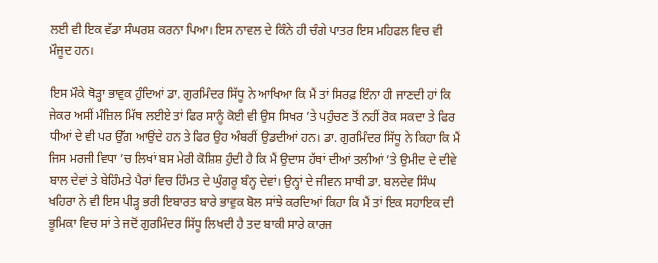ਲਈ ਵੀ ਇਕ ਵੱਡਾ ਸੰਘਰਸ਼ ਕਰਨਾ ਪਿਆ। ਇਸ ਨਾਵਲ ਦੇ ਕਿੰਨੇ ਹੀ ਚੰਗੇ ਪਾਤਰ ਇਸ ਮਹਿਫਲ ਵਿਚ ਵੀ ਮੌਜੂਦ ਹਨ।

ਇਸ ਮੌਕੇ ਥੋੜ੍ਹਾ ਭਾਵੁਕ ਹੁੰਦਿਆਂ ਡਾ. ਗੁਰਮਿੰਦਰ ਸਿੱਧੂ ਨੇ ਆਖਿਆ ਕਿ ਮੈਂ ਤਾਂ ਸਿਰਫ਼ ਇੰਨਾ ਹੀ ਜਾਣਦੀ ਹਾਂ ਕਿ ਜੇਕਰ ਅਸੀਂ ਮੰਜ਼ਿਲ ਮਿੱਥ ਲਈਏ ਤਾਂ ਫਿਰ ਸਾਨੂੰ ਕੋਈ ਵੀ ਉਸ ਸਿਖਰ ’ਤੇ ਪਹੁੰਚਣ ਤੋਂ ਨਹੀਂ ਰੋਕ ਸਕਦਾ ਤੇ ਫਿਰ ਧੀਆਂ ਦੇ ਵੀ ਪਰ ਉੱਗ ਆਉਂਦੇ ਹਨ ਤੇ ਫਿਰ ਉਹ ਅੰਬਰੀਂ ਉਡਦੀਆਂ ਹਨ। ਡਾ. ਗੁਰਮਿੰਦਰ ਸਿੱਧੂ ਨੇ ਕਿਹਾ ਕਿ ਮੈਂ ਜਿਸ ਮਰਜੀ ਵਿਧਾ ’ਚ ਲਿਖਾਂ ਬਸ ਮੇਰੀ ਕੋਸ਼ਿਸ਼ ਹੁੰਦੀ ਹੈ ਕਿ ਮੈਂ ਉਦਾਸ ਹੱਥਾਂ ਦੀਆਂ ਤਲੀਆਂ ’ਤੇ ਉਮੀਦ ਦੇ ਦੀਵੇ ਬਾਲ ਦੇਵਾਂ ਤੇ ਬੇਹਿੰਮਤੇ ਪੈਰਾਂ ਵਿਚ ਹਿੰਮਤ ਦੇ ਘੁੰਗਰੂ ਬੰਨ੍ਹ ਦੇਵਾਂ। ਉਨ੍ਹਾਂ ਦੇ ਜੀਵਨ ਸਾਥੀ ਡਾ. ਬਲਦੇਵ ਸਿੰਘ ਖਹਿਰਾ ਨੇ ਵੀ ਇਸ ਪੀੜ੍ਹ ਭਰੀ ਇਬਾਰਤ ਬਾਰੇ ਭਾਵੁਕ ਬੋਲ ਸਾਂਝੇ ਕਰਦਿਆਂ ਕਿਹਾ ਕਿ ਮੈਂ ਤਾਂ ਇਕ ਸਹਾਇਕ ਦੀ ਭੂਮਿਕਾ ਵਿਚ ਸਾਂ ਤੇ ਜਦੋਂ ਗੁਰਮਿੰਦਰ ਸਿੱਧੂ ਲਿਖਦੀ ਹੈ ਤਦ ਬਾਕੀ ਸਾਰੇ ਕਾਰਜ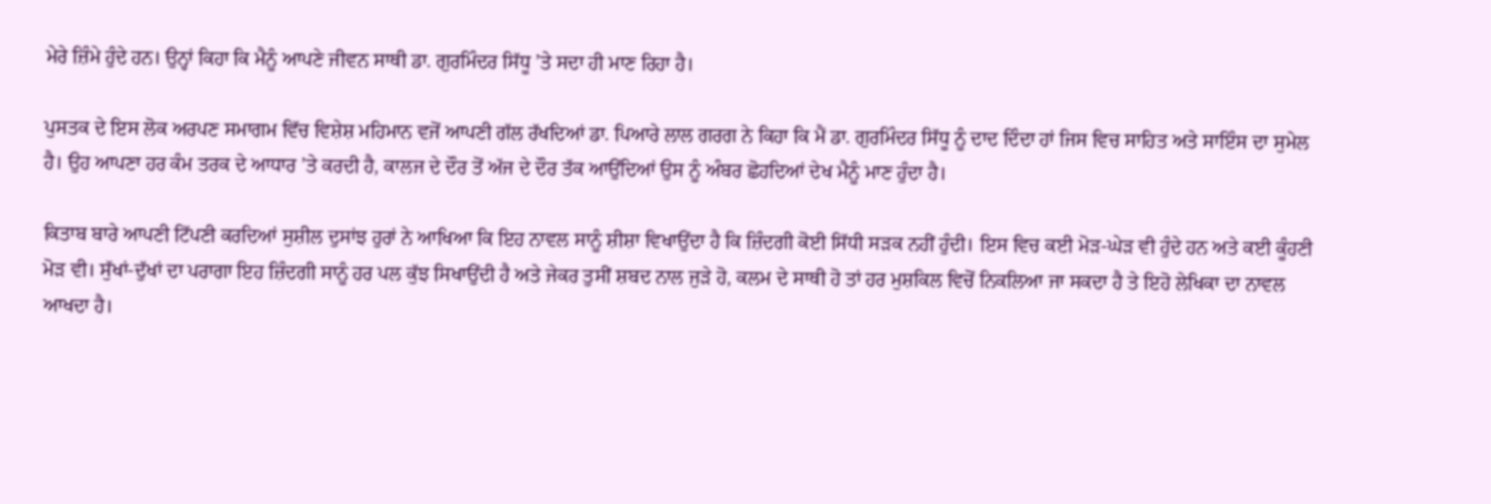ਮੇਰੇ ਜ਼ਿੰਮੇ ਹੁੰਦੇ ਹਨ। ਉਨ੍ਹਾਂ ਕਿਹਾ ਕਿ ਮੈਨੂੰ ਆਪਣੇ ਜੀਵਨ ਸਾਥੀ ਡਾ. ਗੁਰਮਿੰਦਰ ਸਿੱਧੂ ’ਤੇ ਸਦਾ ਹੀ ਮਾਣ ਰਿਹਾ ਹੈ।

ਪੁਸਤਕ ਦੇ ਇਸ ਲੋਕ ਅਰਪਣ ਸਮਾਗਮ ਵਿੱਚ ਵਿਸ਼ੇਸ਼ ਮਹਿਮਾਨ ਵਜੋਂ ਆਪਣੀ ਗੱਲ ਰੱਖਦਿਆਂ ਡਾ. ਪਿਆਰੇ ਲਾਲ ਗਰਗ ਨੇ ਕਿਹਾ ਕਿ ਮੈਂ ਡਾ. ਗੁਰਮਿੰਦਰ ਸਿੱਧੂ ਨੂੰ ਦਾਦ ਦਿੰਦਾ ਹਾਂ ਜਿਸ ਵਿਚ ਸਾਹਿਤ ਅਤੇ ਸਾਇੰਸ ਦਾ ਸੁਮੇਲ ਹੈ। ਉਹ ਆਪਣਾ ਹਰ ਕੰਮ ਤਰਕ ਦੇ ਆਧਾਰ ’ਤੇ ਕਰਦੀ ਹੈ, ਕਾਲਜ ਦੇ ਦੌਰ ਤੋਂ ਅੱਜ ਦੇ ਦੌਰ ਤੱਕ ਆਉਂਦਿਆਂ ਉਸ ਨੂੰ ਅੰਬਰ ਛੋਹਦਿਆਂ ਦੇਖ ਮੈਨੂੰ ਮਾਣ ਹੁੰਦਾ ਹੈ।

ਕਿਤਾਬ ਬਾਰੇ ਆਪਣੀ ਟਿੱਪਣੀ ਕਰਦਿਆਂ ਸੁਸ਼ੀਲ ਦੁਸਾਂਝ ਹੁਰਾਂ ਨੇ ਆਖਿਆ ਕਿ ਇਹ ਨਾਵਲ ਸਾਨੂੰ ਸ਼ੀਸ਼ਾ ਵਿਖਾਉਂਦਾ ਹੈ ਕਿ ਜ਼ਿੰਦਗੀ ਕੋਈ ਸਿੱਧੀ ਸੜਕ ਨਹੀਂ ਹੁੰਦੀ। ਇਸ ਵਿਚ ਕਈ ਮੋੜ-ਘੇੜ ਵੀ ਹੁੰਦੇ ਹਨ ਅਤੇ ਕਈ ਕੂੰਹਣੀ ਮੋੜ ਵੀ। ਸੁੱਖਾਂ-ਦੁੱਖਾਂ ਦਾ ਪਰਾਗਾ ਇਹ ਜ਼ਿੰਦਗੀ ਸਾਨੂੰ ਹਰ ਪਲ ਕੁੱਝ ਸਿਖਾਉਂਦੀ ਹੈ ਅਤੇ ਜੇਕਰ ਤੁਸੀਂ ਸ਼ਬਦ ਨਾਲ ਜੁੜੇ ਹੋ, ਕਲਮ ਦੇ ਸਾਥੀ ਹੋ ਤਾਂ ਹਰ ਮੁਸ਼ਕਿਲ ਵਿਚੋਂ ਨਿਕਲਿਆ ਜਾ ਸਕਦਾ ਹੈ ਤੇ ਇਹੋ ਲੇਖਿਕਾ ਦਾ ਨਾਵਲ ਆਖਦਾ ਹੈ।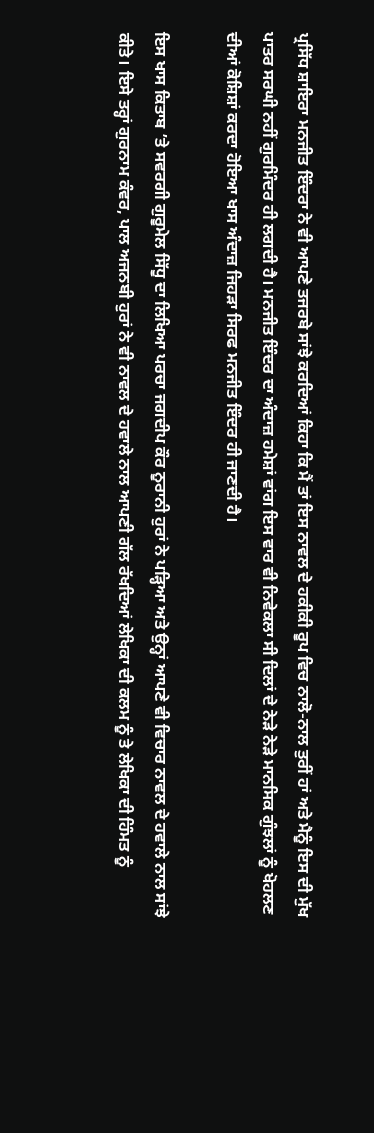ਪ੍ਰਸਿੱਧ ਸ਼ਾਇਰਾ ਮਨਜੀਤ ਇੰਦਰਾ ਨੇ ਵੀ ਆਪਣੇ ਤਜਰਬੇ ਸਾਂਝੇ ਕਰਦਿਆਂ ਕਿਹਾ ਕਿ ਮੈਂ ਤਾਂ ਇਸ ਨਾਵਲ ਦੇ ਹਕੀਕੀ ਰੂਪ ਵਿਚ ਨਾਲੋ-ਨਾਲ ਤੁਰੀਂ ਹਾਂ ਅਤੇ ਮੈਨੂੰ ਇਸ ਦੀ ਮੁੱਖ ਪਾਤਰ ਸਰਘੀ ਨਹੀਂ ਗੁਰਮਿੰਦਰ ਹੀ ਲਗਦੀ ਹੈ। ਮਨਜੀਤ ਇੰਦਰ ਦਾ ਅੰਦਾਜ਼ ਹਮੇਸ਼ਾਂ ਵਾਂਗ ਇਸ ਵਾਰ ਵੀ ਨਿਵੇਕਲਾ ਸੀ ਦਿਲਾਂ ਦੇ ਨੇੜੇ ਨੇੜੇ ਮਾਨਸਿਕ ਗੁੰਝਲਾਂ ਨੂੰ ਖੋਹਲਣ ਦੀਆਂ ਕੋਸ਼ਿਸ਼ਾਂ ਕਰਦਾ ਹੋਇਆ ਖਾਸ ਅੰਦਾਜ਼ ਜਿਹੜਾ ਸਿਰਫ ਮਨਜੀਤ ਇੰਦਰ ਹੀ ਜਾਣਦੀ ਹੈ।

ਇਸ ਖਾਸ ਕਿਤਾਬ ’ਤੇ ਸਵਰਗੀ ਗੁਰੂਮੇਲ ਸਿੱਧੂ ਦਾ ਲਿਖਿਆ ਪਰਚਾ ਜਗਦੀਪ ਕੌਰ ਨੂਰਾਨੀ ਹੁਰਾਂ ਨੇ ਪੜ੍ਹਿਆ ਅਤੇ ਉਨ੍ਹਾਂ ਆਪਣੇ ਵੀ ਵਿਚਾਰ ਨਾਵਲ ਦੇ ਹਵਾਲੇ ਨਾਲ ਸਾਂਝੇ ਕੀਤੇ। ਇਸੇ ਤਰ੍ਹਾਂ ਗੁਰਨਾਮ ਕੰਵਰ, ਪਾਲ ਅਜਨਬੀ ਹੁਰਾਂ ਨੇ ਵੀ ਨਾਵਲ ਦੇ ਹਵਾਲੇ ਨਾਲ ਆਪਣੀ ਗੱਲ ਰੱਖਦਿਆਂ ਲੇਖਿਕਾ ਦੀ ਕਲਮ ਨੂੰ ਤੇ ਲੇਖਿਕਾ ਦੀ ਹਿੰਮਤ ਨੂੰ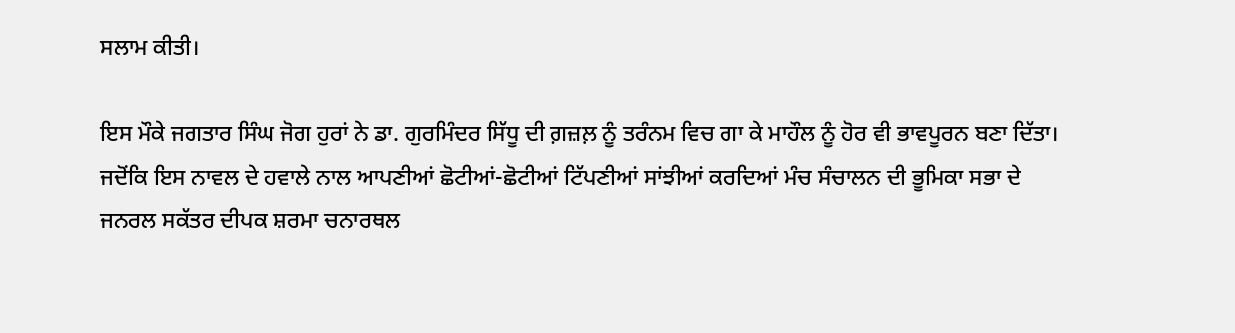ਸਲਾਮ ਕੀਤੀ।

ਇਸ ਮੌਕੇ ਜਗਤਾਰ ਸਿੰਘ ਜੋਗ ਹੁਰਾਂ ਨੇ ਡਾ. ਗੁਰਮਿੰਦਰ ਸਿੱਧੂ ਦੀ ਗ਼ਜ਼ਲ਼ ਨੂੰ ਤਰੰਨਮ ਵਿਚ ਗਾ ਕੇ ਮਾਹੌਲ ਨੂੰ ਹੋਰ ਵੀ ਭਾਵਪੂਰਨ ਬਣਾ ਦਿੱਤਾ। ਜਦੋਂਕਿ ਇਸ ਨਾਵਲ ਦੇ ਹਵਾਲੇ ਨਾਲ ਆਪਣੀਆਂ ਛੋਟੀਆਂ-ਛੋਟੀਆਂ ਟਿੱਪਣੀਆਂ ਸਾਂਝੀਆਂ ਕਰਦਿਆਂ ਮੰਚ ਸੰਚਾਲਨ ਦੀ ਭੂਮਿਕਾ ਸਭਾ ਦੇ ਜਨਰਲ ਸਕੱਤਰ ਦੀਪਕ ਸ਼ਰਮਾ ਚਨਾਰਥਲ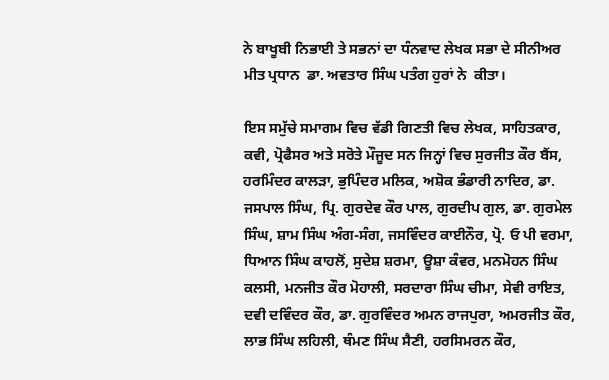ਨੇ ਬਾਖੂਬੀ ਨਿਭਾਈ ਤੇ ਸਭਨਾਂ ਦਾ ਧੰਨਵਾਦ ਲੇਖਕ ਸਭਾ ਦੇ ਸੀਨੀਅਰ ਮੀਤ ਪ੍ਰਧਾਨ  ਡਾ. ਅਵਤਾਰ ਸਿੰਘ ਪਤੰਗ ਹੁਰਾਂ ਨੇ  ਕੀਤਾ।

ਇਸ ਸਮੁੱਚੇ ਸਮਾਗਮ ਵਿਚ ਵੱਡੀ ਗਿਣਤੀ ਵਿਚ ਲੇਖਕ, ਸਾਹਿਤਕਾਰ, ਕਵੀ, ਪ੍ਰੋਫੈਸਰ ਅਤੇ ਸਰੋਤੇ ਮੌਜੂਦ ਸਨ ਜਿਨ੍ਹਾਂ ਵਿਚ ਸੁਰਜੀਤ ਕੌਰ ਬੈਂਸ, ਹਰਮਿੰਦਰ ਕਾਲੜਾ, ਭੁਪਿੰਦਰ ਮਲਿਕ, ਅਸ਼ੋਕ ਭੰਡਾਰੀ ਨਾਦਿਰ, ਡਾ. ਜਸਪਾਲ ਸਿੰਘ, ਪ੍ਰਿ. ਗੁਰਦੇਵ ਕੌਰ ਪਾਲ, ਗੁਰਦੀਪ ਗੁਲ, ਡਾ. ਗੁਰਮੇਲ ਸਿੰਘ, ਸ਼ਾਮ ਸਿੰਘ ਅੰਗ-ਸੰਗ, ਜਸਵਿੰਦਰ ਕਾਈਨੌਰ, ਪ੍ਰੋ. ਓ ਪੀ ਵਰਮਾ, ਧਿਆਨ ਸਿੰਘ ਕਾਹਲੋਂ, ਸੁਦੇਸ਼ ਸ਼ਰਮਾ, ਊਸ਼ਾ ਕੰਵਰ, ਮਨਮੋਹਨ ਸਿੰਘ ਕਲਸੀ, ਮਨਜੀਤ ਕੌਰ ਮੋਹਾਲੀ, ਸਰਦਾਰਾ ਸਿੰਘ ਚੀਮਾ, ਸੇਵੀ ਰਾਇਤ, ਦਵੀ ਦਵਿੰਦਰ ਕੌਰ, ਡਾ. ਗੁਰਵਿੰਦਰ ਅਮਨ ਰਾਜਪੁਰਾ, ਅਮਰਜੀਤ ਕੌਰ, ਲਾਭ ਸਿੰਘ ਲਹਿਲੀ, ਥੰਮਣ ਸਿੰਘ ਸੈਣੀ, ਹਰਸਿਮਰਨ ਕੌਰ,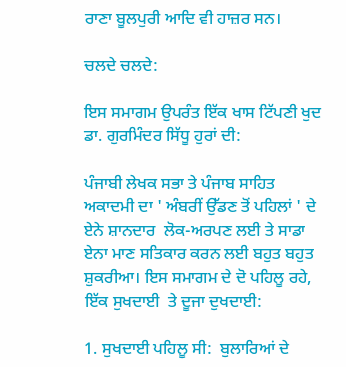ਰਾਣਾ ਬੂਲਪੁਰੀ ਆਦਿ ਵੀ ਹਾਜ਼ਰ ਸਨ।

ਚਲਦੇ ਚਲਦੇ:

ਇਸ ਸਮਾਗਮ ਉਪਰੰਤ ਇੱਕ ਖਾਸ ਟਿੱਪਣੀ ਖੁਦ ਡਾ. ਗੁਰਮਿੰਦਰ ਸਿੱਧੂ ਹੁਰਾਂ ਦੀ:

ਪੰਜਾਬੀ ਲੇਖਕ ਸਭਾ ਤੇ ਪੰਜਾਬ ਸਾਹਿਤ ਅਕਾਦਮੀ ਦਾ ' ਅੰਬਰੀਂ ਉੱਡਣ ਤੋਂ ਪਹਿਲਾਂ ' ਦੇ ਏਨੇ ਸ਼ਾਨਦਾਰ  ਲੋਕ-ਅਰਪਣ ਲਈ ਤੇ ਸਾਡਾ ਏਨਾ ਮਾਣ ਸਤਿਕਾਰ ਕਰਨ ਲਈ ਬਹੁਤ ਬਹੁਤ ਸ਼ੁਕਰੀਆ। ਇਸ ਸਮਾਗਮ ਦੇ ਦੋ ਪਹਿਲੂ ਰਹੇ, ਇੱਕ ਸੁਖਦਾਈ  ਤੇ ਦੂਜਾ ਦੁਖਦਾਈ:

1. ਸੁਖਦਾਈ ਪਹਿਲੂ ਸੀ:  ਬੁਲਾਰਿਆਂ ਦੇ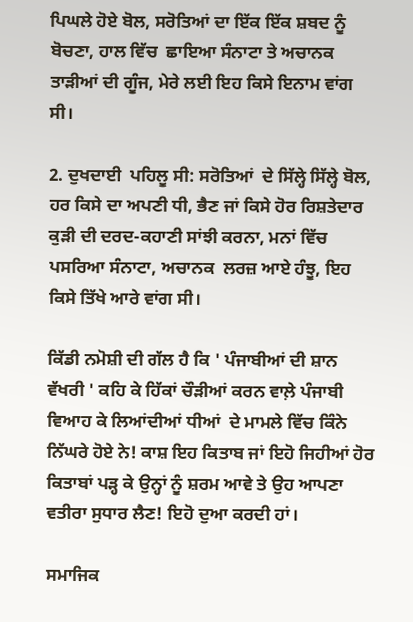ਪਿਘਲੇ ਹੋਏ ਬੋਲ, ਸਰੋਤਿਆਂ ਦਾ ਇੱਕ ਇੱਕ ਸ਼ਬਦ ਨੂੰ ਬੋਚਣਾ, ਹਾਲ ਵਿੱਚ  ਛਾਇਆ ਸੰਨਾਟਾ ਤੇ ਅਚਾਨਕ  ਤਾੜੀਆਂ ਦੀ ਗੂੰਜ, ਮੇਰੇ ਲਈ ਇਹ ਕਿਸੇ ਇਨਾਮ ਵਾਂਗ ਸੀ।

2. ਦੁਖਦਾਈ  ਪਹਿਲੂ ਸੀ: ਸਰੋਤਿਆਂ  ਦੇ ਸਿੱਲ੍ਹੇ ਸਿੱਲ੍ਹੇ ਬੋਲ, ਹਰ ਕਿਸੇ ਦਾ ਅਪਣੀ ਧੀ, ਭੈਣ ਜਾਂ ਕਿਸੇ ਹੋਰ ਰਿਸ਼ਤੇਦਾਰ ਕੁੜੀ ਦੀ ਦਰਦ-ਕਹਾਣੀ ਸਾਂਝੀ ਕਰਨਾ, ਮਨਾਂ ਵਿੱਚ ਪਸਰਿਆ ਸੰਨਾਟਾ, ਅਚਾਨਕ  ਲਰਜ਼ ਆਏ ਹੰਝੂ, ਇਹ ਕਿਸੇ ਤਿੱਖੇ ਆਰੇ ਵਾਂਗ ਸੀ।

ਕਿੱਡੀ ਨਮੋਸ਼ੀ ਦੀ ਗੱਲ ਹੈ ਕਿ ' ਪੰਜਾਬੀਆਂ ਦੀ ਸ਼ਾਨ ਵੱਖਰੀ ' ਕਹਿ ਕੇ ਹਿੱਕਾਂ ਚੌੜੀਆਂ ਕਰਨ ਵਾਲ਼ੇ ਪੰਜਾਬੀ ਵਿਆਹ ਕੇ ਲਿਆਂਦੀਆਂ ਧੀਆਂ  ਦੇ ਮਾਮਲੇ ਵਿੱਚ ਕਿੰਨੇ ਨਿੱਘਰੇ ਹੋਏ ਨੇ! ਕਾਸ਼ ਇਹ ਕਿਤਾਬ ਜਾਂ ਇਹੋ ਜਿਹੀਆਂ ਹੋਰ ਕਿਤਾਬਾਂ ਪੜ੍ਹ ਕੇ ਉਨ੍ਹਾਂ ਨੂੰ ਸ਼ਰਮ ਆਵੇ ਤੇ ਉਹ ਆਪਣਾ ਵਤੀਰਾ ਸੁਧਾਰ ਲੈਣ! ਇਹੋ ਦੁਆ ਕਰਦੀ ਹਾਂ।

ਸਮਾਜਿਕ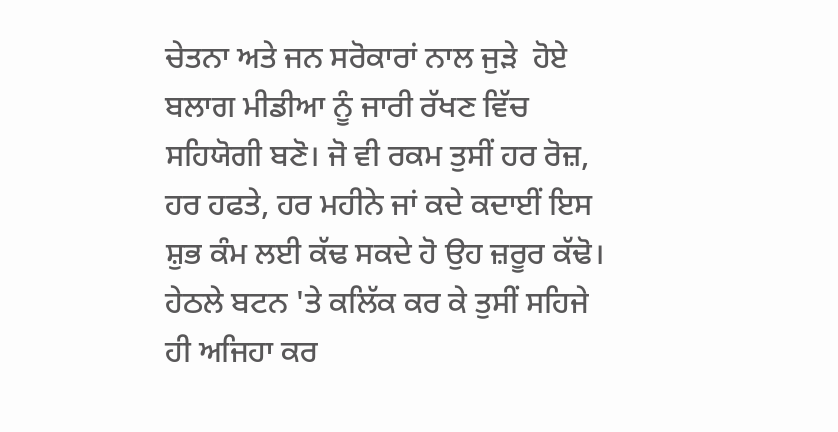ਚੇਤਨਾ ਅਤੇ ਜਨ ਸਰੋਕਾਰਾਂ ਨਾਲ ਜੁੜੇ  ਹੋਏ ਬਲਾਗ ਮੀਡੀਆ ਨੂੰ ਜਾਰੀ ਰੱਖਣ ਵਿੱਚ ਸਹਿਯੋਗੀ ਬਣੋ। ਜੋ ਵੀ ਰਕਮ ਤੁਸੀਂ ਹਰ ਰੋਜ਼, ਹਰ ਹਫਤੇ, ਹਰ ਮਹੀਨੇ ਜਾਂ ਕਦੇ ਕਦਾਈਂ ਇਸ ਸ਼ੁਭ ਕੰਮ ਲਈ ਕੱਢ ਸਕਦੇ ਹੋ ਉਹ ਜ਼ਰੂਰ ਕੱਢੋ। ਹੇਠਲੇ ਬਟਨ 'ਤੇ ਕਲਿੱਕ ਕਰ ਕੇ ਤੁਸੀਂ ਸਹਿਜੇ ਹੀ ਅਜਿਹਾ ਕਰ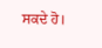ਸਕਦੇ ਹੋ।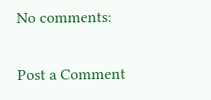No comments:

Post a Comment